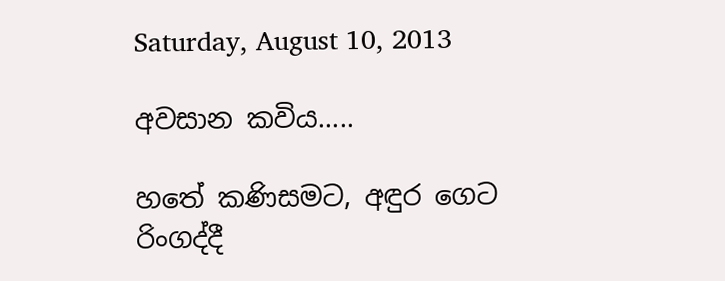Saturday, August 10, 2013

අවසාන කවිය.....

හතේ කණිසමට, අඳුර ගෙට රිංගද්දී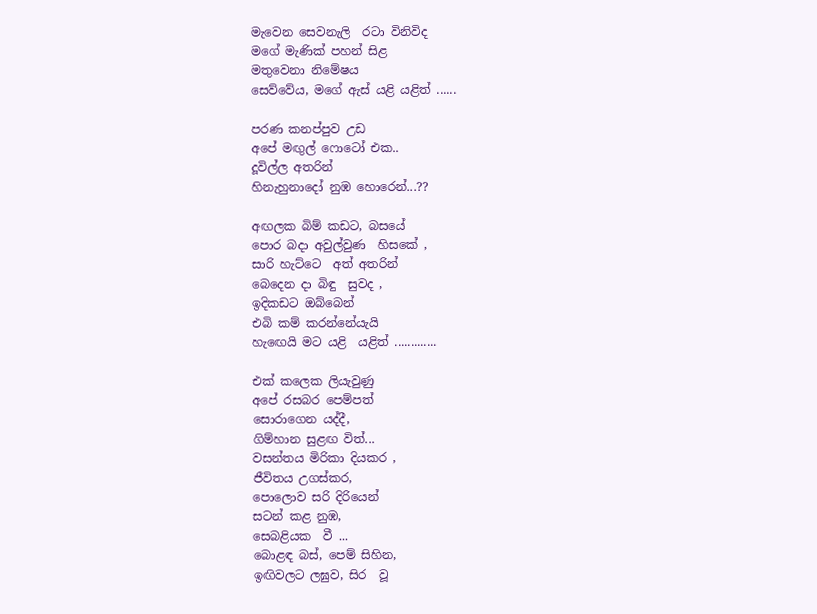මැවෙන සෙවනැලි  රටා විනිවිද
මගේ මැණික් පහන් සිළ
මතුවෙනා නිමේෂය
සෙව්වේය, මගේ ඇස් යළි යළිත් ......

පරණ කනප්පුව උඩ
අපේ මඟුල් ෆොටෝ එක..
දූවිල්ල අතරින්
හිනැහුනාදෝ නුඹ හොරෙන්...??

අඟලක බිම් කඩට, බසයේ
පොර බදා අවුල්වුණ  හිසකේ ,
සාරි හැට්ටෙ  අත් අතරින්
බෙදෙන දා බිඳු  සුවද ,
ඉදිකඩට ඔබ්බෙන්
එබි කම් කරන්නේයැයි
හැඟෙයි මට යළි  යළිත් .............

එක් කලෙක ලියැවුණු
අපේ රසබර පෙම්පත්
සොරාගෙන යද්දී,
ගිම්හාන සුළඟ විත්...
වසන්තය මිරිකා දියකර ,
ජීවිතය උගස්කර,
පොලොව සරි දිරියෙන්
සටන් කළ නුඹ,
සෙබළියක  වී ...
බොළඳ බස්, පෙම් සිහින,
ඉඟිවලට ලඝුව, සිර  වූ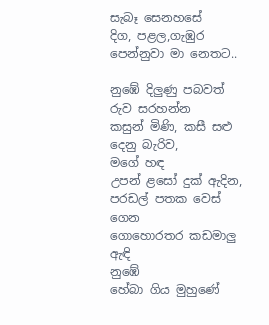සැබෑ සෙනහසේ
දිග, පළල,ගැඹුර
පෙන්නුවා මා නෙතට..

නුඹේ දිලුණු පබවත් රුව සරහන්න
කසුන් මිණි, කසී සළු දෙනු බැරිව,
මගේ හඳ
උපන් ළසෝ දුක් ඇදින,
පරඩල් පතක වෙස් ගෙන
ගොහොරතර කඩමාලු  ඇඳි
නුඹේ
හේබා ගිය මුහුණේ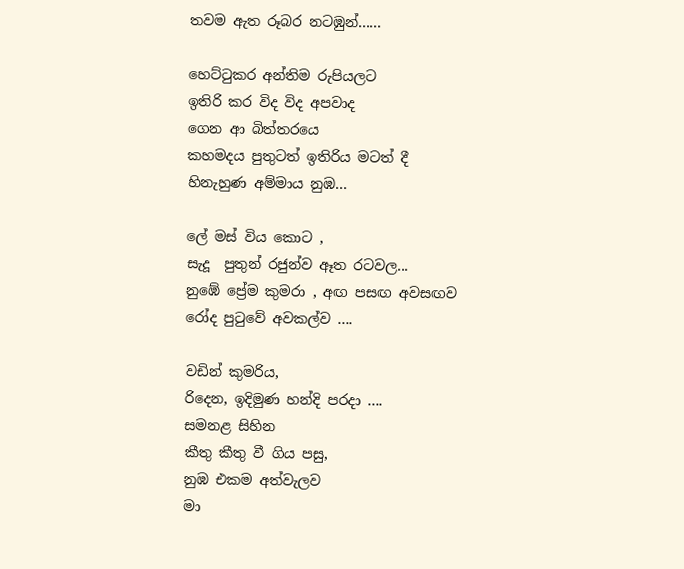තවම ඇත රූබර නටඹුන්......

හෙට්ටුකර අන්තිම රුපියලට
ඉතිරි කර විද විද අපවාද
ගෙන ආ බිත්තරයෙ
කහමදය පුතුටත් ඉතිරිය මටත් දී
හිනැහුණ අම්මාය නුඹ...

ලේ මස් විය කොට ,
සැදූ  පුතුන් රජුන්ව ඈත රටවල...
නුඹේ ප්‍රේම කුමරා , අඟ පසඟ අවසඟව
රෝද පුටුවේ අවකල්ව ....

වඩින් කුමරිය,
රිදෙන, ඉදිමුණ හන්දි පරදා ....
සමනළ සිහින
කීතු කීතු වී ගිය පසු,
නුඹ එකම අත්වැලව
මා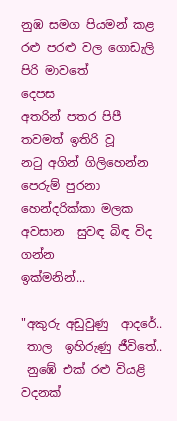නුඹ සමග පියමන් කළ
රළු පරළු වල ගොඩැලි පිරි මාවතේ
දෙපස
අතරින් පතර පිපී
තවමත් ඉතිරි වූ
නටු අගින් ගිලිහෙන්න පෙරුම් පුරනා
හෙන්දරික්කා මලක
අවසාන  සුවඳ බිඳ විද ගන්න
ඉක්මනින්...

"අකුරු අඩුවුණු  ආදරේ..
 තාල  ඉහිරුණු ජීවිතේ..
 නුඹේ එක් රළු වියළි වදනක්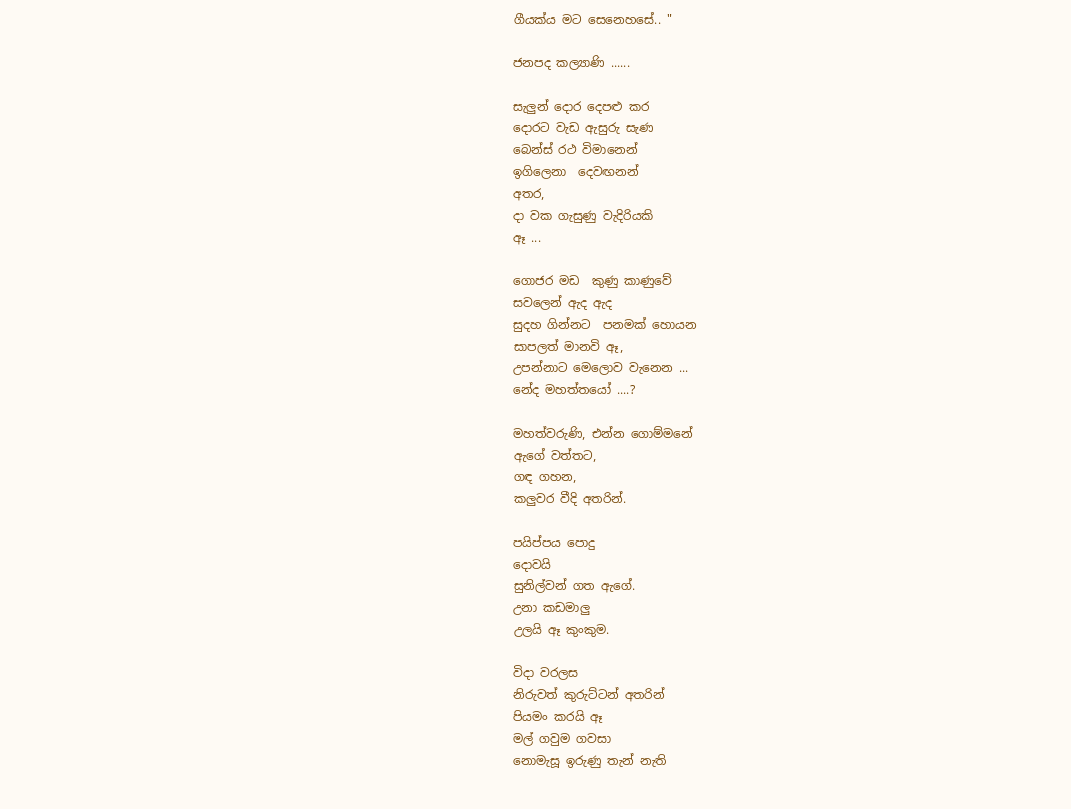ගීයක්ය මට සෙනෙහසේ.. "

ජනපද කල්‍යාණි ......

සැලුන් දොර දෙපළු කර
දොරට වැඩ ඇසුරු සැණ
බෙන්ස් රථ විමානෙන්
ඉගිලෙනා  දෙවඟනන්
අතර,
දා වක ගැසුණු වැදිරියකි
ඈ ...

ගොජර මඩ  කුණු කාණුවේ
සවලෙන් ඇද ඇද
සුදහ ගින්නට  පනමක් හොයන
සාපලත් මානවි ඈ,
උපන්නාට මෙලොව වැනෙන ...
නේද මහත්තයෝ ....?

මහත්වරුණි, එන්න ගොම්මනේ
ඇගේ වත්තට,
ගඳ ගහන,
කලුවර වීදි අතරින්.

පයිප්පය පොදු
දොවයි
සුනිල්වන් ගත ඇගේ.
උනා කඩමාලු
උලයි ඈ කුංකුම.

විදා වරලස
නිරුවත් කුරුට්ටන් අතරින්
පියමං කරයි ඈ
මල් ගවුම ගවසා
නොමැසූ ඉරුණු තැන් නැති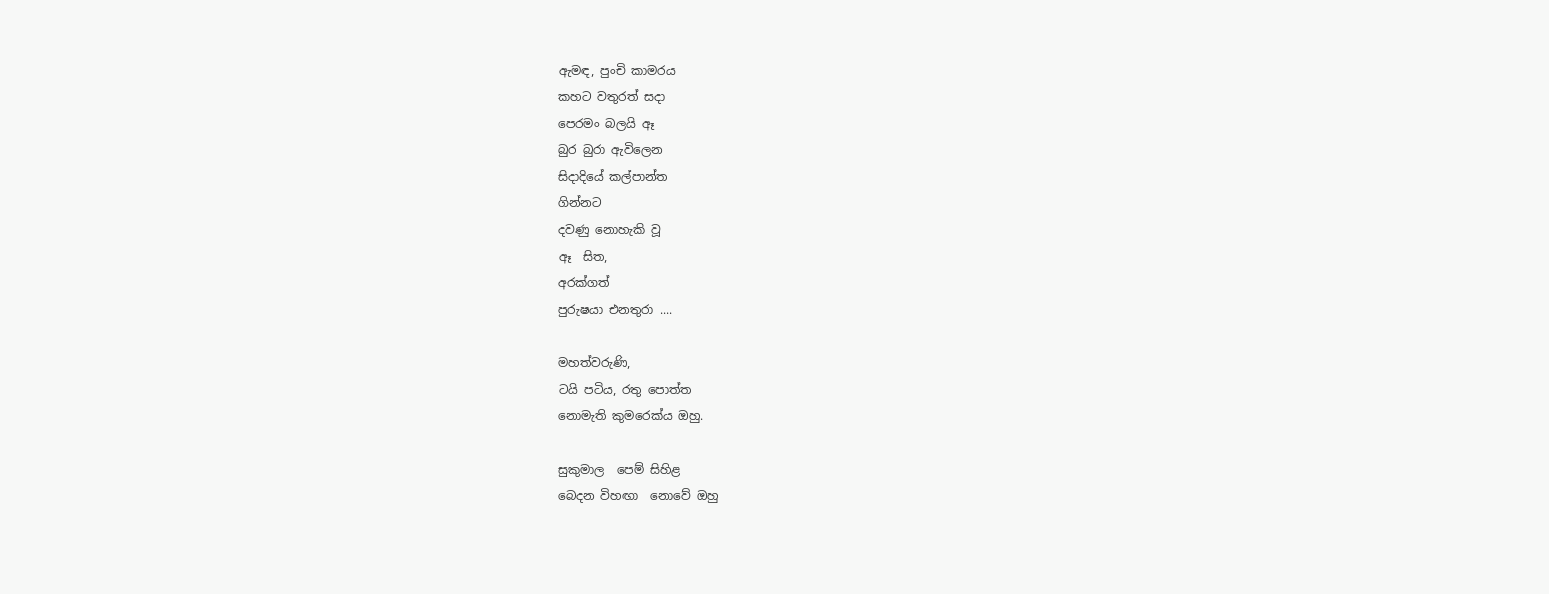ඇමඳ, පුංචි කාමරය
කහට වතුරත් සදා
පෙරමං බලයි ඈ
බුර බුරා ඇවිලෙන
සිදාදියේ කල්පාන්ත
ගින්නට
දවණු නොහැකි වූ
ඈ  සිත,
අරක්ගත්
පුරුෂයා එනතුරා ....

මහත්වරුණි,
ටයි පටිය, රතු පොත්ත
නොමැති කුමරෙක්ය ඔහු.

සුකුමාල  පෙම් සිහිළ
බෙදන විහඟා  නොවේ ඔහු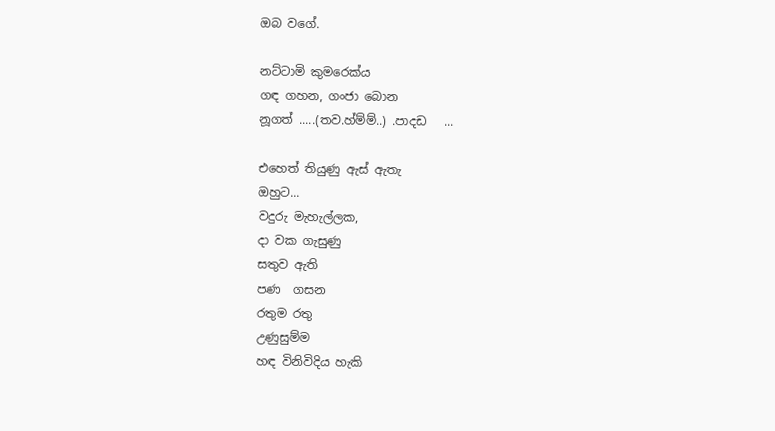ඔබ වගේ.

නට්ටාමි කුමරෙක්ය
ගඳ ගහන, ගංජා බොන
නූගත් .....(තව.හ්ම්ම්..) .පාදඩ   ...

එහෙත් තියුණු ඇස් ඇතැ
ඔහුට...
වදුරු මැහැල්ලක,
දා වක ගැසුණු
සතුව ඇති
පණ  ගසන
රතුම රතු
උණුසුම්ම
හඳ විනිවිදිය හැකි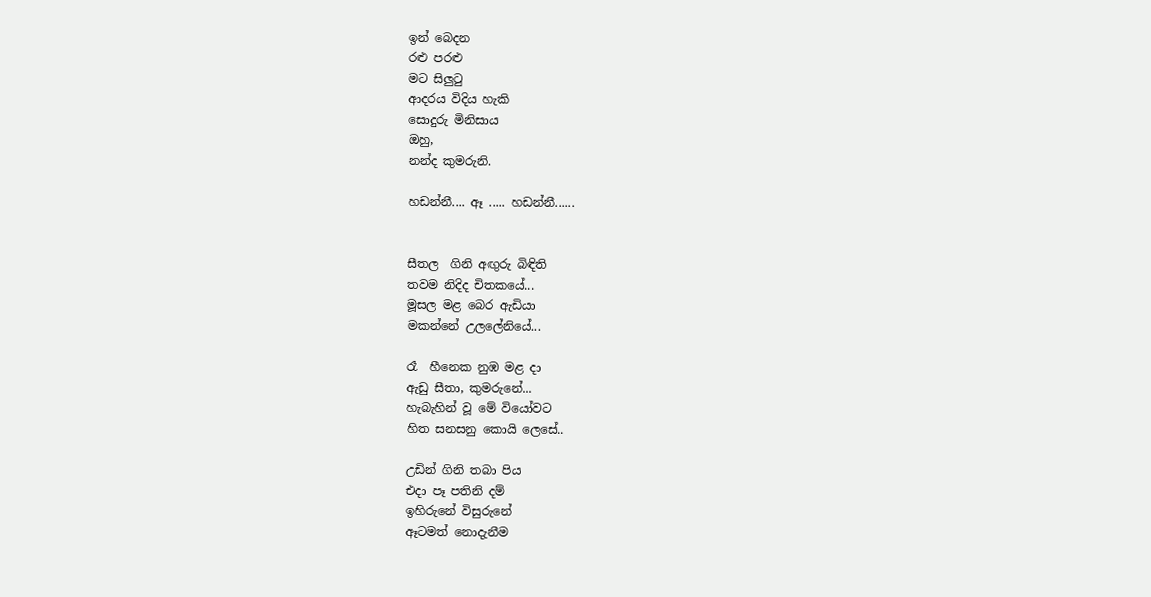ඉන් බෙදන
රළු පරළු
මට සිලුටු
ආදරය විදිය හැකි
සොදුරු මිනිසාය
ඔහු,
නන්ද කුමරුනි.

හඩන්නී.... ඈ ..... හඩන්නී......


සීතල  ගිනි අඟුරු බිඳිති
තවම නිදිද චිතකයේ...
මූසල මළ බෙර ඇඩියා
මකන්නේ උලලේනියේ...

රෑ  හීනෙක නුඹ මළ දා
ඇඩු සීතා, කුමරුනේ...
හැබැහින් වූ මේ වියෝවට
හිත සනසනු කොයි ලෙසේ..

උඩින් ගිනි තබා පිය
එදා පෑ පතිනි දම්
ඉහිරුනේ විසුරුනේ
ඈටමත් නොදැනීම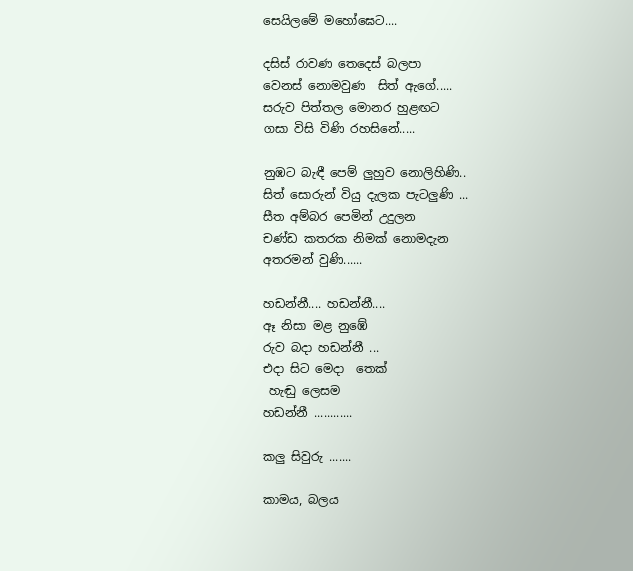සෙයිලමේ මහෝඝෙට....

දසිස් රාවණ තෙදෙස් බලපා
වෙනස් නොමවුණ  සිත් ඇගේ.....
සරුව පිත්තල මොනර හුළඟට
ගසා විසි විණි රහසිනේ.....

නුඹට බැඳී පෙම් ලුහුව නොලිහිණි..
සිත් සොරුන් වියු දැලක පැටලුණි ...
සීත අම්බර පෙමින් උදුලන
චණ්ඩ කතරක නිමක් නොමදැන
අතරමන් වුණි......

හඩන්නී.... හඩන්නී....
ඈ නිසා මළ නුඹේ
රුව බදා හඩන්නී ...
එදා සිට මෙදා  තෙක්
 හැඬු ලෙසම
හඩන්නී ............

කලු සිවුරු .......

කාමය, බලය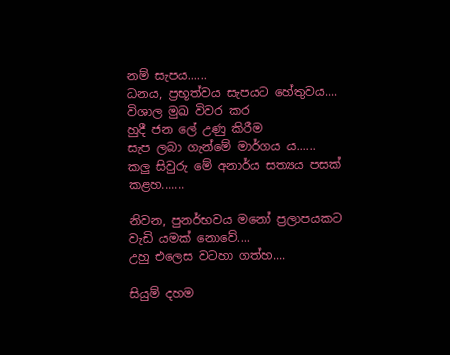නම් සැපය......
ධනය, ප්‍රභූත්වය සැපයට හේතුවය....
විශාල මුඛ විවර කර
හුදී ජන ලේ උණු කිරීම
සැප ලබා ගැන්මේ මාර්ගය ය......
කලු සිවුරු මේ අනාර්ය සත්‍යය පසක් කළහ.......

නිවන, පුනර්භවය මනෝ ප්‍රලාපයකට
වැඩි යමක් නොවේ....
උහු එලෙස වටහා ගත්හ....

සියුම් දහම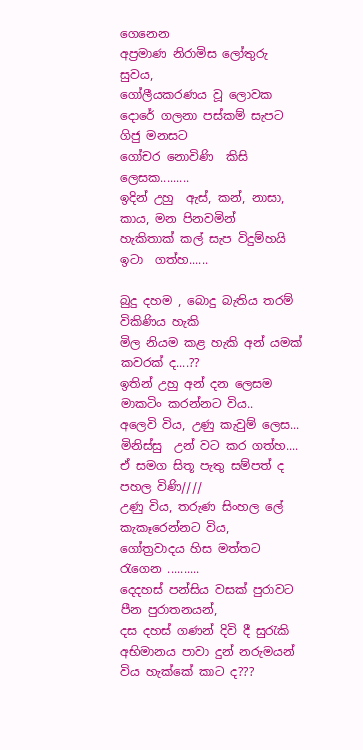ගෙනෙන
අප්‍රමාණ නිරාමිස ලෝතුරු සුවය,
ගෝලීයකරණය වූ ලොවක
දොරේ ගලනා පස්කම් සැපට ගිජු මනසට
ගෝචර නොවිණි  කිසි ලෙසක.........
ඉදින් උහු  ඇස්, කන්, නාසා, කාය, මන පිනවමින්
හැකිතාක් කල් සැප විදුම්හයි ඉටා  ගත්හ......

බුදු දහම , බොදු බැතිය තරම් විකිණිය හැකි
මිල නියම කළ හැකි අන් යමක් කවරක් ද....??
ඉතින් උහු අන් දන ලෙසම  මාකටිං කරන්නට විය..
අලෙවි විය, උණු කැවුම් ලෙස...
මිනිස්සු  උන් වට කර ගත්හ....
ඒ සමග සිතූ පැතු සම්පත් ද පහල විණි////
උණු විය, තරුණ සිංහල ලේ කැකෑරෙන්නට විය,
ගෝත්‍රවාදය හිස මත්තට රැගෙන ..........
දෙදහස් පන්සිය වසක් පුරාවට පීන පුරාතනයන්,
දස දහස් ගණන් දිවි දී සුරැකි
අභිමානය පාවා දුන් නරුමයන් විය හැක්කේ කාට ද???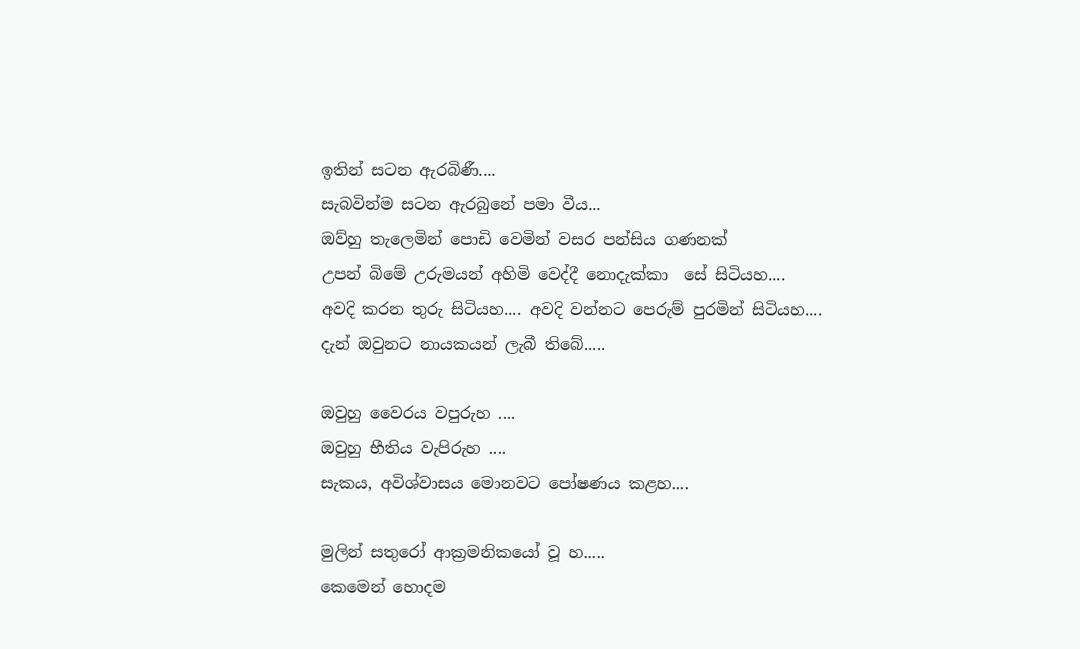ඉතින් සටන ඇරබිණී....
සැබවින්ම සටන ඇරබුනේ පමා වීය...
ඔව්හු තැලෙමින් පොඩි වෙමින් වසර පන්සිය ගණනක්
උපන් බිමේ උරුමයන් අහිමි වෙද්දී නොදැක්කා  සේ සිටියහ....
අවදි කරන තුරු සිටියහ.... අවදි වන්නට පෙරුම් පුරමින් සිටියහ....
දැන් ඔවුනට නායකයන් ලැබී තිබේ.....

ඔවුහු වෛරය වපුරුහ ....
ඔවුහු භීතිය වැපිරුහ ....
සැකය, අවිශ්වාසය මොනවට පෝෂණය කළහ....

මුලින් සතුරෝ ආක්‍රමනිකයෝ වූ හ.....
කෙමෙන් හොදම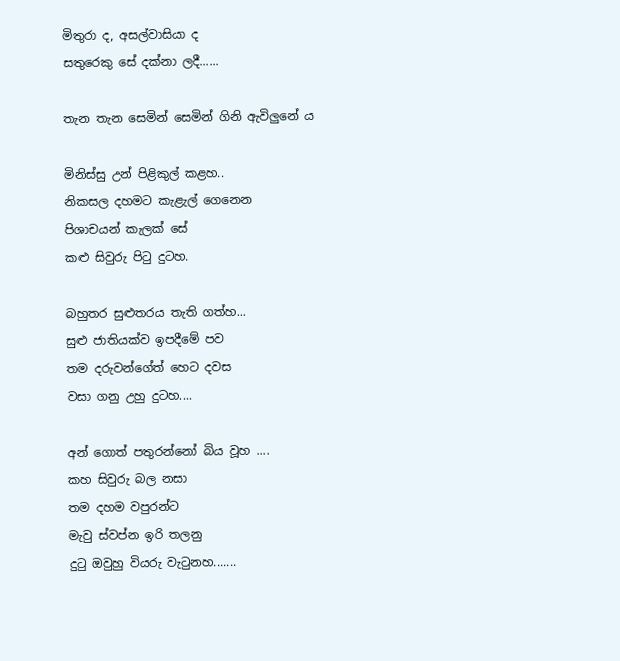මිතුරා ද, අසල්වාසියා ද
සතුරෙකු සේ දක්නා ලදී......

තැන තැන සෙමින් සෙමින් ගිනි ඇවිලුනේ ය

මිනිස්සු උන් පිළිකුල් කළහ..
නිකසල දහමට කැළැල් ගෙනෙන
පිශාචයන් කැලක් සේ
කළු සිවුරු පිටු දුටහ.

බහුතර සුළුතරය තැති ගත්හ...
සුළු ජාතියක්ව ඉපදීමේ පව
තම දරුවන්ගේත් හෙට දවස
වසා ගනු උහු දුටහ....

අන් ගොත් පතුරන්නෝ බිය වූහ ....
කහ සිවුරු බල නසා
තම දහම වපුරන්ට
මැවු ස්වප්න ඉරි තලනු
දුටු ඔවුහු වියරු වැටුනහ.......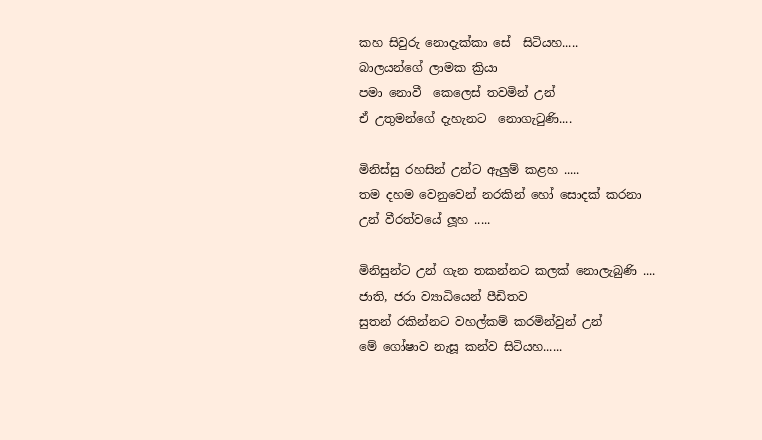කහ සිවුරු නොදැක්කා සේ  සිටියහ.....
බාලයන්ගේ ලාමක ක්‍රියා
පමා නොවී  කෙලෙස් තවමින් උන්
ඒ උතුමන්ගේ දැහැනට  නොගැටුණි....

මිනිස්සු රහසින් උන්ට ඇලුම් කළහ .....
තම දහම වෙනුවෙන් නරකින් හෝ සොදක් කරනා
උන් වීරත්වයේ ලූහ .....

මිනිසුන්ට උන් ගැන තකන්නට කලක් නොලැබුණි ....
ජාති, ජරා ව්‍යාධියෙන් පීඩිතව
සුතන් රකින්නට වහල්කම් කරමින්වුන් උන්
මේ ගෝෂාව නැසූ කන්ව සිටියහ......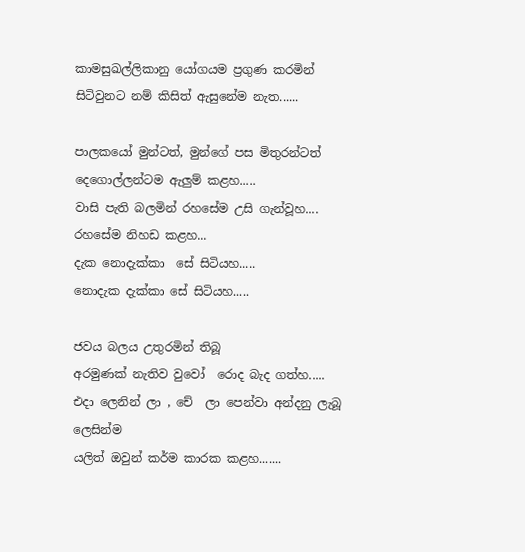කාමසුඛල්ලිකානු යෝගයම ප්‍රගුණ කරමින්
සිටිවුනට නම් කිසිත් ඇසුනේම නැත......

පාලකයෝ මුන්ටත්, මුන්ගේ පස මිතුරන්ටත්
දෙගොල්ලන්ටම ඇලුම් කළහ.....
වාසි පැති බලමින් රහසේම උසි ගැන්වූහ....
රහසේම නිහඩ කළහ...
දැක නොදැක්කා  සේ සිටියහ.....
නොදැක දැක්කා සේ සිටියහ.....

ජවය බලය උතුරමින් තිබූ
අරමුණක් නැතිව වුවෝ  රොද බැද ගත්හ.....
එදා ලෙනින් ලා , චේ  ලා පෙන්වා අන්දනු ලැබූ ලෙසින්ම
යලිත් ඔවුන් කර්ම කාරක කළහ.......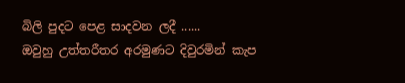බිලි පුදට පෙළ සාදවන ලදී ......
ඔවුහු උත්තරීතර අරමුණට දිවුරමින් කැප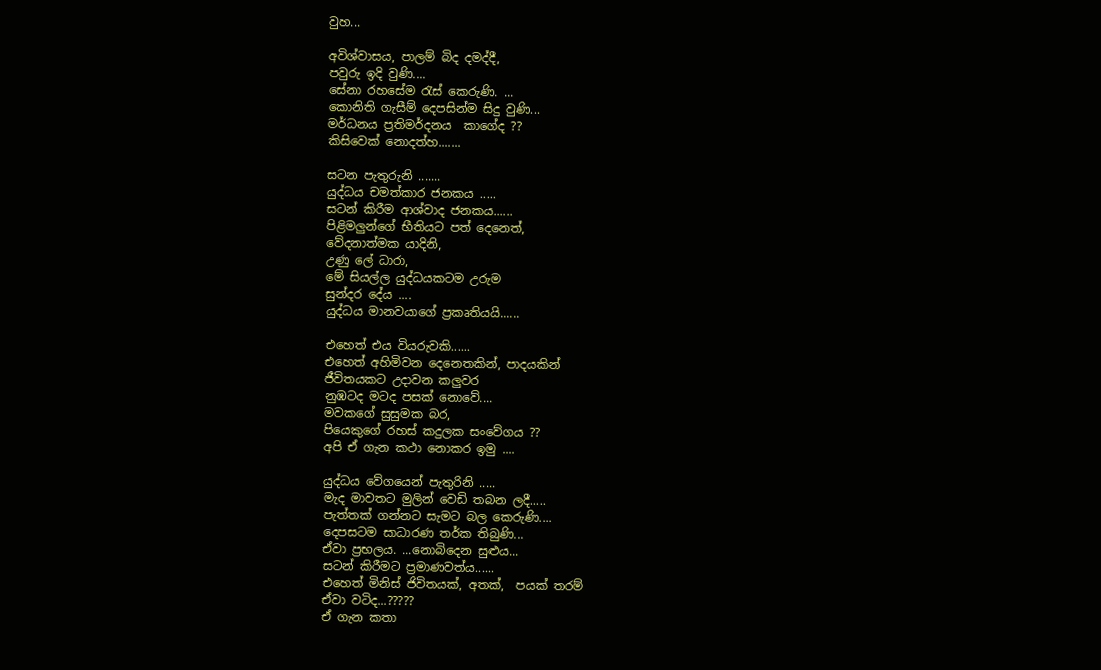වුහ...

අවිශ්වාසය, පාලම් බිද දමද්දී,
පවුරු ඉදි වුණි....
සේනා රහසේම රැස් කෙරුණි. ...
කොනිති ගැසීම් දෙපසින්ම සිදු වුණි...
මර්ධනය ප්‍රතිමර්දනය  කාගේද ??
කිසිවෙක් නොදත්හ.......

සටන පැතුරුනි .......
යුද්ධය චමත්කාර ජනකය .....
සටන් කිරීම ආශ්වාද ජනකය......
පිළිමලුන්ගේ භීතියට පත් දෙනෙත්,
වේදනාත්මක යාදිනි,
උණු ලේ ධාරා,
මේ සියල්ල යුද්ධයකටම උරුම
සුන්දර දේය ....
යුද්ධය මානවයාගේ ප්‍රකෘතියයි......

එහෙත් එය වියරුවකි......
එහෙත් අහිමිවන දෙනෙතකින්, පාදයකින්
ජීවිතයකට උදාවන කලුවර
නුඹටද මටද පසක් නොවේ....
මවකගේ සුසුමක බර,
පියෙකුගේ රහස් කදුලක සංවේගය ??
අපි ඒ ගැන කථා නොකර ඉමු ....

යුද්ධය වේගයෙන් පැතුරිනි .....
මැද මාවතට මුලින් වෙඩි තබන ලදී.....
පැත්තක් ගන්නට සැමට බල කෙරුණි....
දෙපසටම සාධාරණ තර්ක තිබුණි...
ඒවා ප්‍රභලය. ...නොබිදෙන සුළුය...
සටන් කිරීමට ප්‍රමාණවත්ය......
එහෙත් මිනිස් ජිවිතයක්, අතක්,  පයක් තරම්
ඒවා වටිද...?????
ඒ ගැන කතා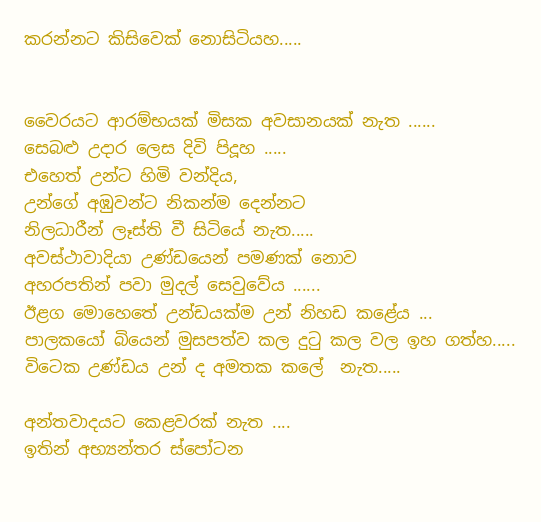කරන්නට කිසිවෙක් නොසිටියහ.....


වෛරයට ආරම්භයක් මිසක අවසානයක් නැත ......
සෙබළු උදාර ලෙස දිවි පිදූහ .....
එහෙත් උන්ට හිමි වන්දිය,
උන්ගේ අඹුවන්ට නිකන්ම දෙන්නට
නිලධාරීන් ලෑස්ති වී සිටියේ නැත.....
අවස්ථාවාදියා උණ්ඩයෙන් පමණක් නොව
අහරපතින් පවා මුදල් සෙවුවේය ......
ඊළග මොහෙතේ උන්ඩයක්ම උන් නිහඩ කළේය ...
පාලකයෝ බියෙන් මුසපත්ව කල දුටු කල වල ඉහ ගත්හ.....
විටෙක උණ්ඩය උන් ද අමතක කලේ  නැත.....

අන්තවාදයට කෙළවරක් නැත ....
ඉතින් අභ්‍යන්තර ස්පෝටන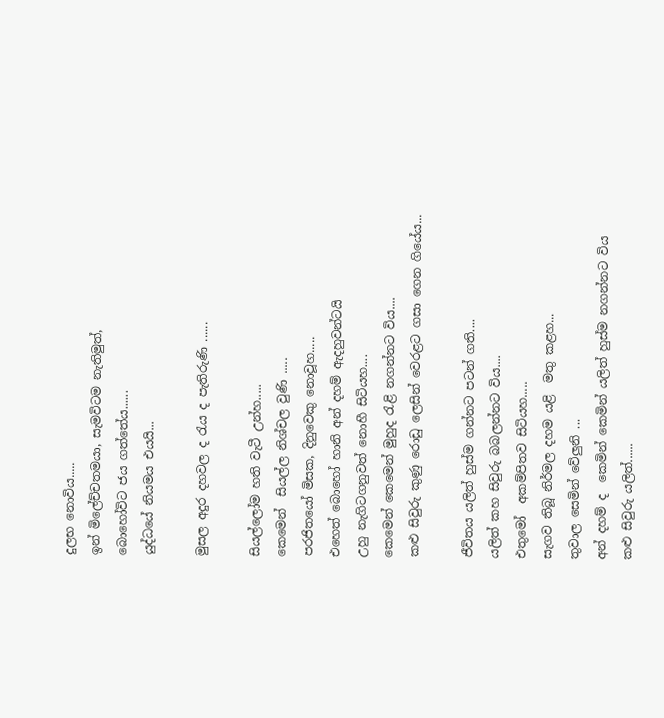දුලභ නොවිය.....
ඉන් මිලේච්චතමයා, සැමවිටම නැතිමුත්,
බොහෝවිට ජය ගත්තේය......
යුද්ධයේ නියමය එයයි...

මුසල අදුර දහවල ද රැය ද පැතිරුණි ......

සියල්ලෝම හති වැටී උන්හ.....
කෙමෙන්  සියල්ල නිශ්චල වුණි .....
පරජිතයෝ මිසක, දිනුවෙකු නොවූහ.....
එහෙත් බොහෝ හානි අන් දහම් ඇදහුවන්ටයි
උහු නැගිටගනුවත් නොහී සිටියහ....
කෙමෙන් කෙමෙන් මුහුද රැළි නගන්නට විය....
කළු සිවුරු කුණු රොඩු ලෙසින් වෙරළට ගසා ගෙන ගියේය...

ජීවිතය යලිත් හුස්ම ගන්නට පටන් ගති....
යලිත් කහ සිවුරු බබලන්නට විය....
එතුමෝ  අකම්පිතව සිටියහ.....
සැගව තිබූ නිර්මල දහම යළි  මතු කළහ...
තුවාල සෙමින් වේලුනි ...
අන් දහම් ද  කෙමින් කෙමින් යලිත් හුස්ම නගන්නට විය
කළු සිවුරු යලිත්......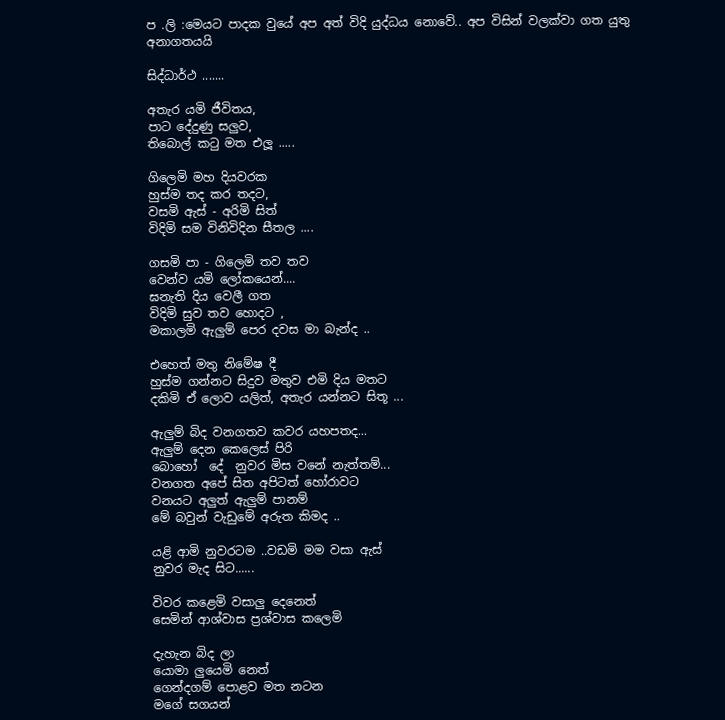ප .ලි :මෙයට පාදක වුයේ අප අත් විදි යුද්ධය නොවේ.. අප විසින් වලක්වා ගත යුතු අනාගතයයි

සිද්ධාර්ථ .......

අතැර යමි ජීවිතය,
පාට දේදුණු සලුව,
තිබොල් කටු මත එලූ .....

ගිලෙමි මහ දියවරක
හුස්ම තද කර තදට,
වසමි ඇස් - අරිමි සිත්
විදිමි සම විනිවිදින සීතල ....

ගසමි පා - ගිලෙමි තව තව
වෙන්ව යමි ලෝකයෙන්....
ඝනැති දිය වෙලී ගත
විදිමි සුව තව හොදට ,
මකාලමි ඇලුම් පෙර දවස මා බැන්ද ..

එහෙත් මතු නිමේෂ දී
හුස්ම ගන්නට සිදුව මතුව එමි දිය මතට
දකිමි ඒ ලොව යලිත්, අතැර යන්නට සිතූ ...

ඇලුම් බිද වනගතව කවර යහපතද...
ඇලුම් දෙන කෙලෙස් පිරි
බොහෝ  දේ  නුවර මිස වනේ නැත්තම්...
වනගත අපේ සිත අපිටත් හෝරාවට
වනයට අලුත් ඇලුම් පානම්
මේ බවුන් වැඩුමේ අරුත කිමද ..

යළි ආමි නුවරටම ..වඩමි මම වසා ඇස්
නුවර මැද සිට......

විවර කළෙමි වසාලු දෙනෙත්
සෙමින් ආශ්වාස ප්‍රශ්වාස කලෙමි

දැහැන බිද ලා
යොමා ලුයෙමි නෙත්
ගෙන්දගම් පොළව මත නටන
මගේ සගයන්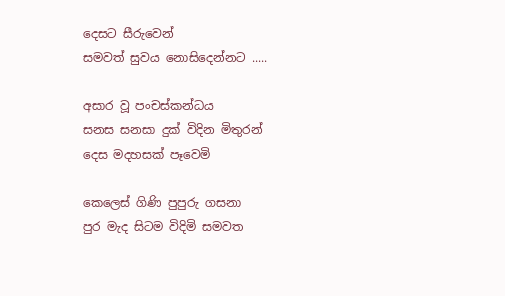දෙසට සීරුවෙන්
සමවත් සුවය නොසිදෙන්නට .....

අසාර වූ පංචස්කන්ධය
සනස සනසා දුක් විදින මිතුරන්
දෙස මදහසක් පෑවෙමි

කෙලෙස් ගිණි පුපුරු ගසනා
පුර මැද සිටම විදිමි සමවත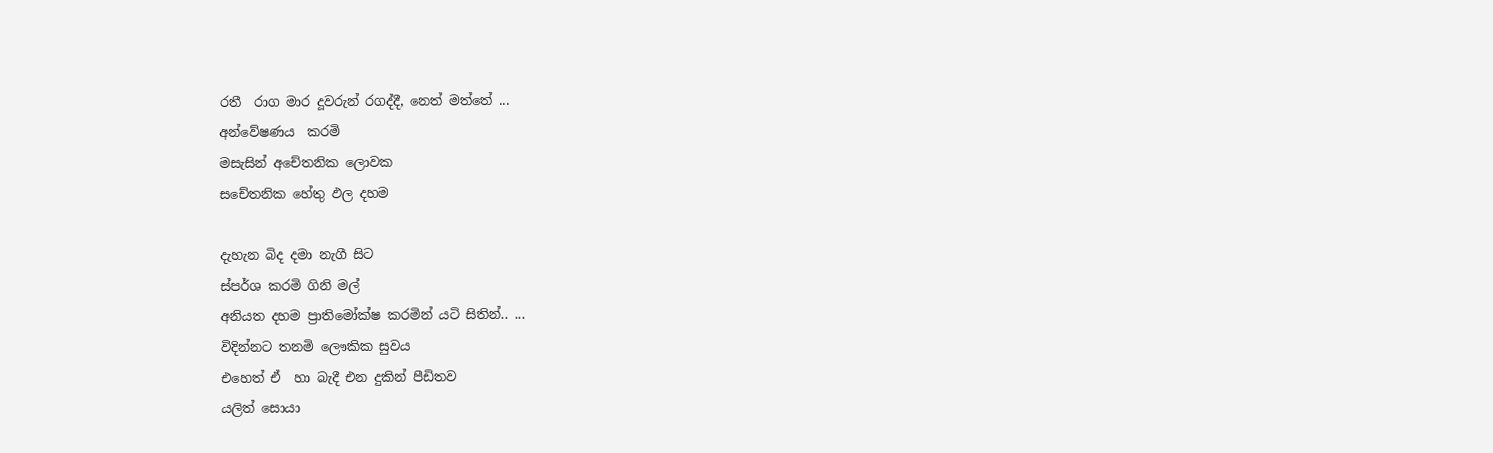රතී  රාග මාර දූවරුන් රගද්දී, නෙත් මත්තේ ...
අන්වේෂණය  කරමි
මසැසින් අචේතනික ලොවක
සචේතනික හේතු ඵල දහම

දැහැන බිද දමා නැගී සිට
ස්පර්ශ කරමි ගිනි මල්
අනියත දහම ප්‍රාතිමෝක්ෂ කරමින් යටි සිතින්.. ...
විදින්නට තනමි ලෞකික සුවය
එහෙත් ඒ  හා බැදී එන දුකින් පීඩිතව
යලිත් සොයා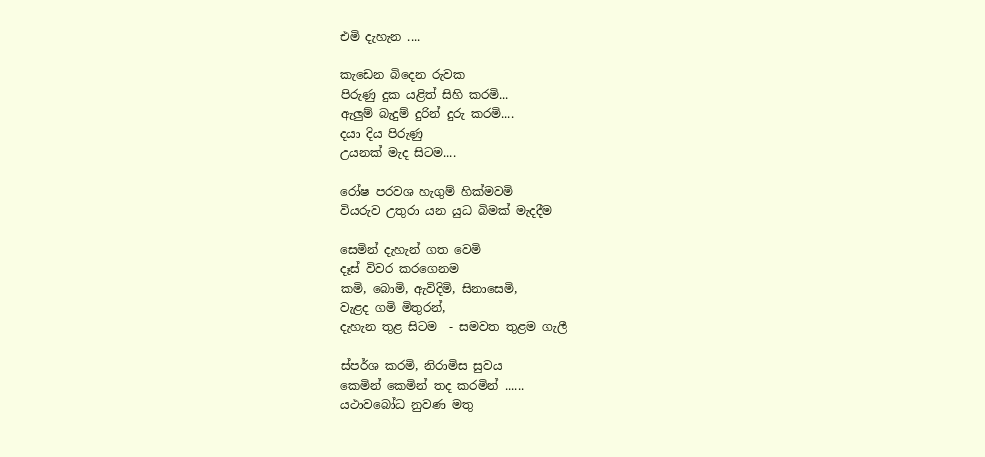එමි දැහැන ....

කැඩෙන බිදෙන රුවක
පිරුණු දුක යළිත් සිහි කරමි...
ඇලුම් බැදුම් දුරින් දුරු කරමි....
දයා දිය පිරුණු
උයනක් මැද සිටම....

රෝෂ පරවශ හැගුම් හික්මවමි
වියරුව උතුරා යන යුධ බිමක් මැදදීම

සෙමින් දැහැන් ගත වෙමි
දෑස් විවර කරගෙනම
කමි, බොමි, ඇවිදිමි, සිනාසෙමි,
වැළද ගමි මිතුරන්,
දැහැන තුළ සිටම  - සමවත තුළම ගැලී

ස්පර්ශ කරමි, නිරාමිස සුවය
කෙමින් කෙමින් තද කරමින් ......
යථාවබෝධ නුවණ මතු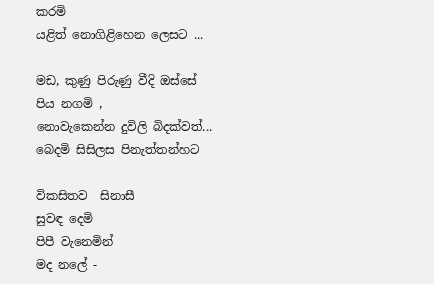කරමි
යළිත් නොගිළිහෙන ලෙසට ...

මඩ, කුණු පිරුණු වීදි ඔස්සේ
පිය නගමි ,
නොවැකෙන්න දුවිලි බිදක්වත්...
බෙදමි සිසිලස පිනැත්තන්හට

විකසිතව  සිනාසී
සුවඳ දෙමි
පිපී වැනෙමින්
මද නලේ -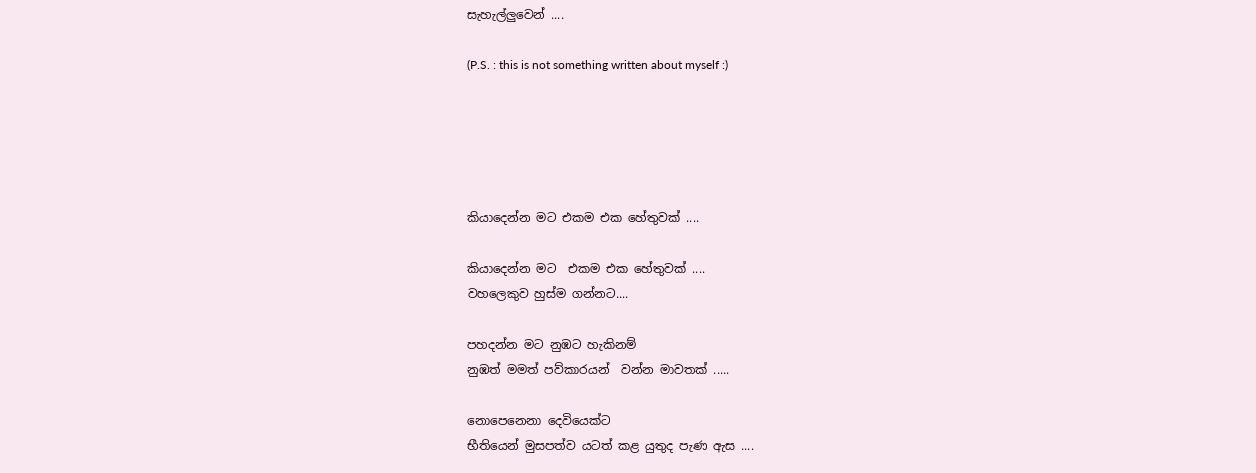සැහැල්ලුවෙන් ....

(P.S. : this is not something written about myself :)





කියාදෙන්න මට එකම එක හේතුවක් ....

කියාදෙන්න මට  එකම එක හේතුවක් ....
වහලෙකුව හුස්ම ගන්නට....

පහදන්න මට නුඹට හැකිනම්
නුඹත් මමත් පව්කාරයන්  වන්න මාවතක් .....

නොපෙනෙනා දෙවියෙක්ට
භීතියෙන් මුසපත්ව යටත් කළ යුතුද පැණ ඇස ....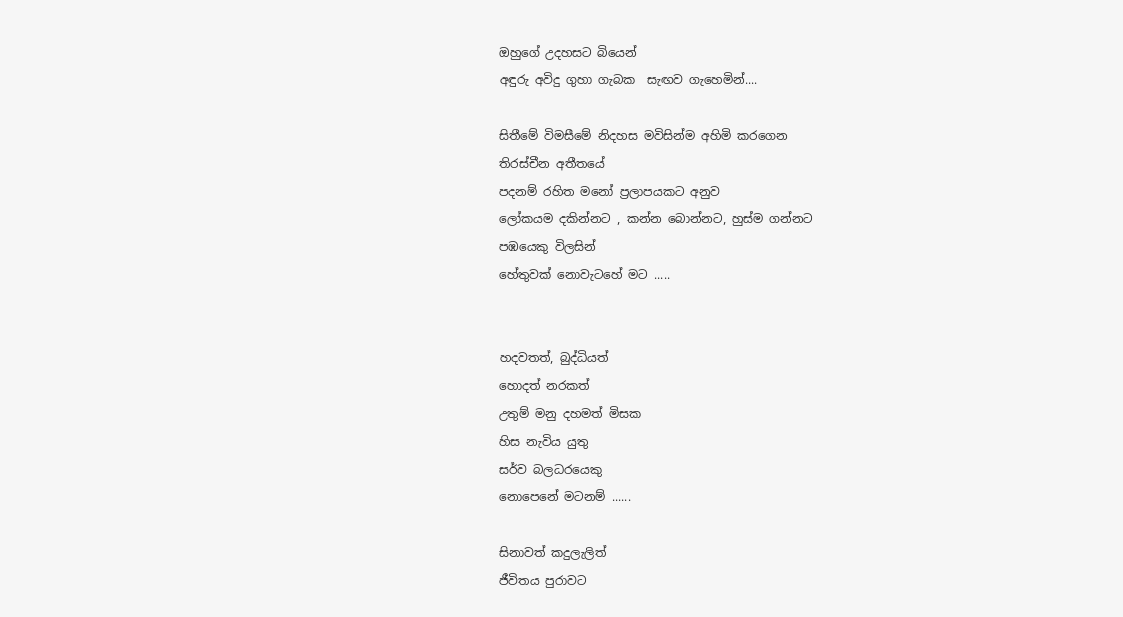ඔහුගේ උදහසට බියෙන්
අඳුරු අවිදු ගුහා ගැබක  සැඟව ගැහෙමින්....

සිතීමේ විමසීමේ නිදහස මවිසින්ම අහිමි කරගෙන
තිරස්චීන අතීතයේ
පදනම් රහිත මනෝ ප්‍රලාපයකට අනුව
ලෝකයම දකින්නට , කන්න බොන්නට, හුස්ම ගන්නට
පඹයෙකු විලසින්
හේතුවක් නොවැටහේ මට .....


හදවතත්, බුද්ධියත්
හොදත් නරකත්
උතුම් මනු දහමත් මිසක
හිස නැවිය යුතු
සර්ව බලධරයෙකු
නොපෙනේ මටනම් ......

සිනාවත් කදුලැලිත්
ජීවිතය පුරාවට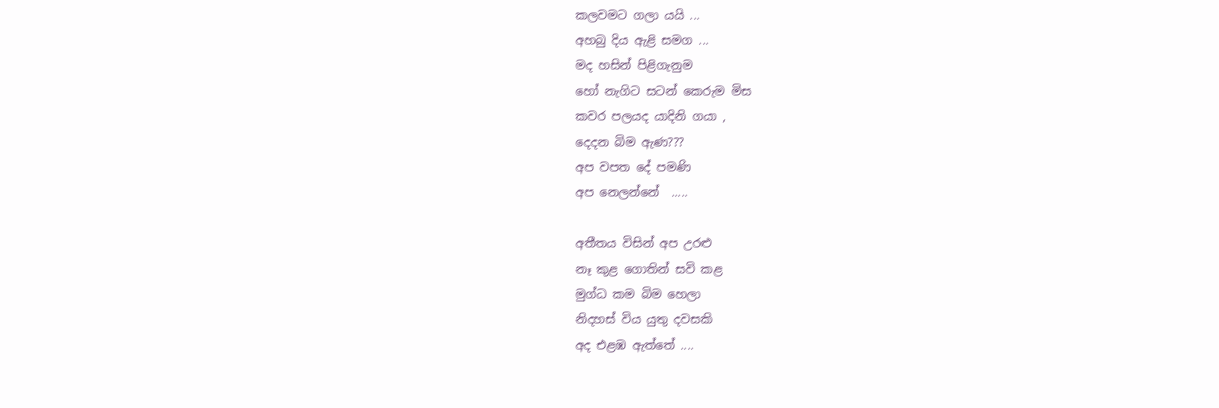කලවමට ගලා යයි ...
අහබු දිය ඇළි සමග ...
මද හසින් පිළිගැනුම
හෝ නැගිට සටන් කෙරුම මිස
කවර පලයද යාදිනි ගයා ,
දෙදන බිම ඇණ???
අප වපත දේ පමණි
අප නෙලන්නේ  .....

අතීතය විසින් අප උරළු
නෑ කුළ ගොතින් සවි කළ
මුග්ධ කම බිම හෙලා
නිදහස් විය යුතු දවසකි
අද එළඹ ඇත්තේ ....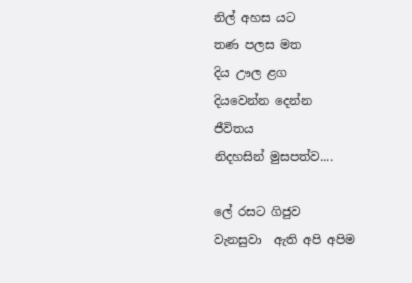නිල් අහස යට
තණ පලස මත
දිය ඌල ළග
දියවෙන්න දෙන්න
ජීවිතය
නිදහසින් මුසපත්ව....

ලේ රසට ගිජුව
වැනසුවා  ඇති අපි අපිම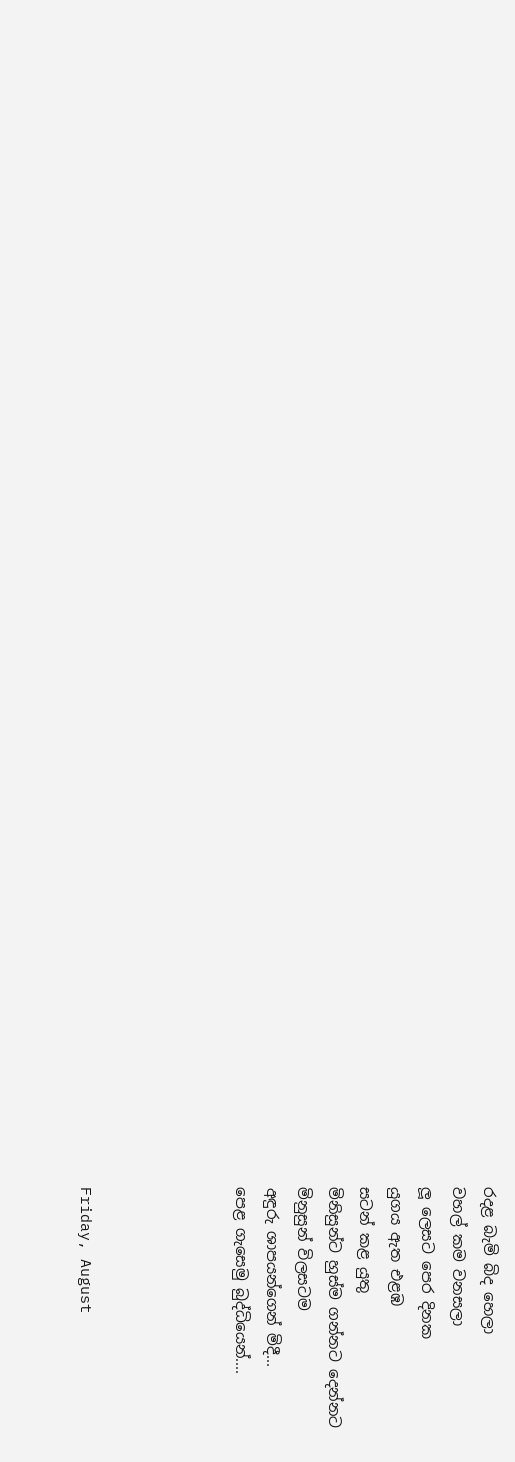රදළ බැමි බිද හෙලා
වහල් කම වනසලා
ලූ ලෙසට පෙර දිනක
යුගය ඇත එළඹ
සටන් කළ යුතු
මිනිසුන්ට හුස්ම ගන්නට දෙන්නට
මිනුසුන් විලසටම
අඳුරු ශාපයන්ගෙන් මිදී...
පෙළ ගැසෙමු බුද්ධියෙන්....




Friday, August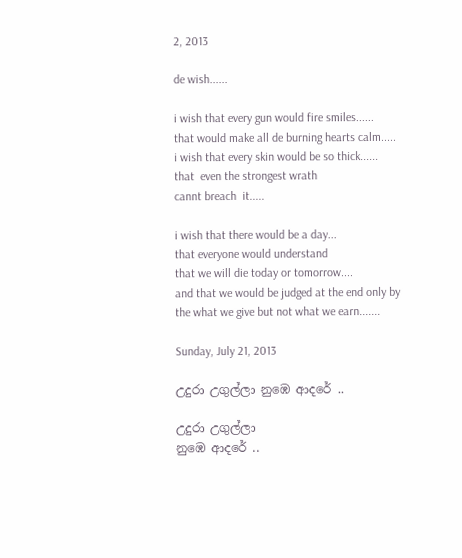2, 2013

de wish......

i wish that every gun would fire smiles......
that would make all de burning hearts calm.....
i wish that every skin would be so thick......
that  even the strongest wrath
cannt breach  it.....

i wish that there would be a day...
that everyone would understand
that we will die today or tomorrow....
and that we would be judged at the end only by
the what we give but not what we earn.......

Sunday, July 21, 2013

උදුරා උගුල්ලා නුඹෙ ආදරේ ..

උදුරා උගුල්ලා
නුඹෙ ආදරේ ..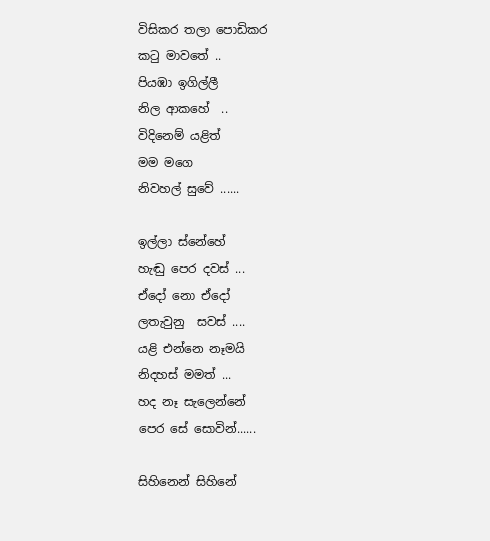විසිකර තලා පොඩිකර
කටු මාවතේ ..
පියඹා ඉගිල්ලී
නිල ආකහේ  ..
විදිනෙම් යළිත්
මම මගෙ
නිවහල් සුවේ ......

ඉල්ලා ස්නේහේ
හැඬු පෙර දවස් ...
ඒදෝ නො ඒදෝ
ලතැවුනු  සවස් ....
යළි එන්නෙ නෑමයි
නිදහස් මමත් ...
හද නෑ සැලෙන්නේ
පෙර සේ සොවින්......

සිහිනෙන් සිහිනේ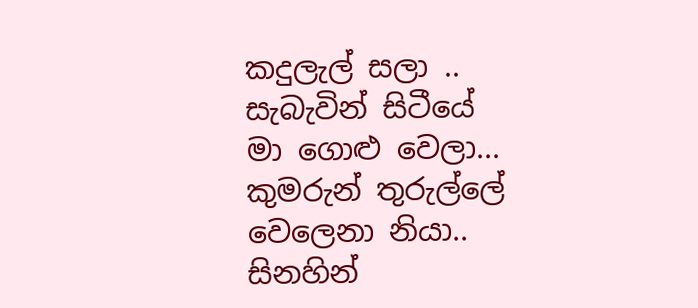කදුලැල් සලා ..
සැබැවින් සිටීයේ
මා ගොළු වෙලා...
කුමරුන් තුරුල්ලේ
වෙලෙනා නියා..
සිනහින්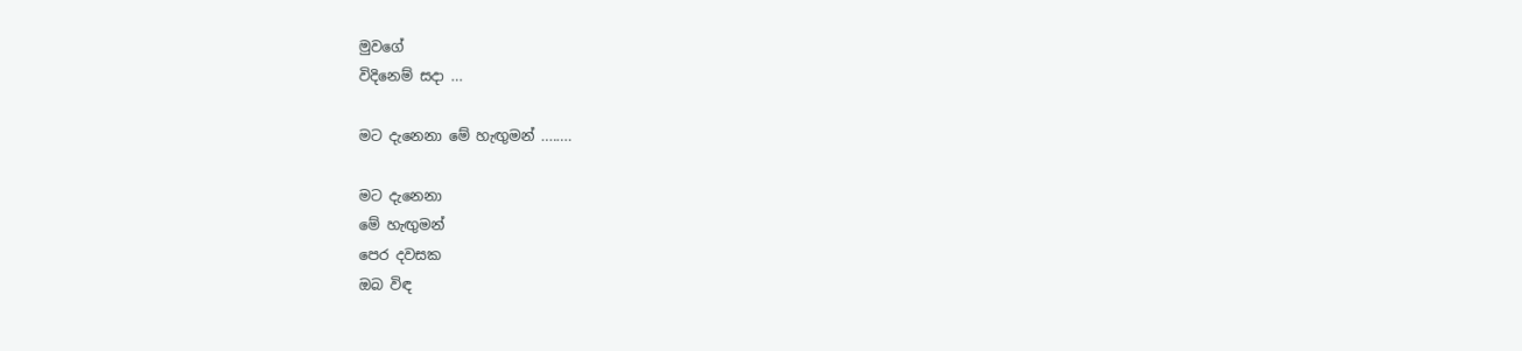මුවගේ
විදිනෙම් සදා ...

මට දැනෙනා මේ හැඟුමන් ........

මට දැනෙනා
මේ හැඟුමන්
පෙර දවසක
ඔබ විඳ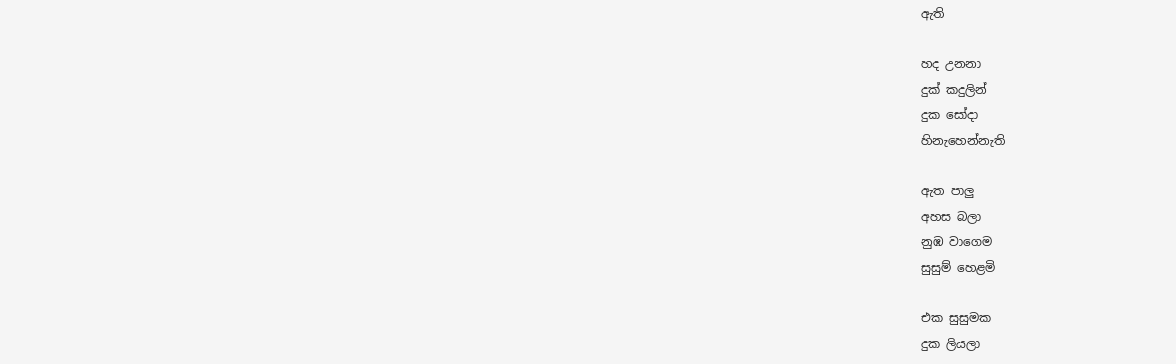ඇති

හද උනනා
දුක් කදුලින්
දුක සෝදා
හිනැහෙන්නැති

ඇත පාලු
අහස බලා
නුඹ වාගෙම
සුසුම් හෙළමි

එක සුසුමක
දුක ලියලා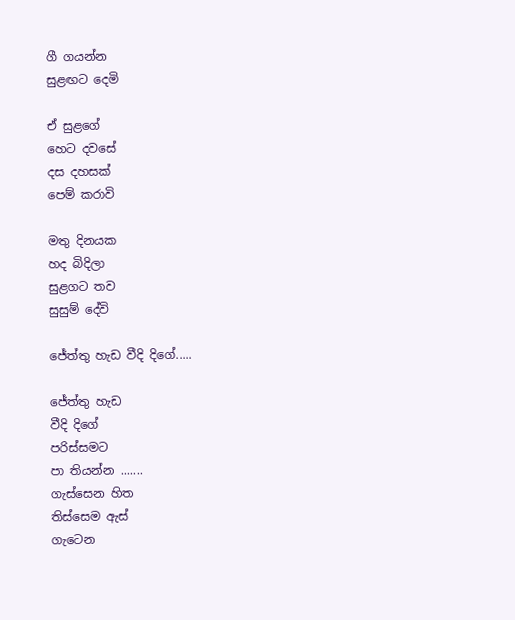ගී ගයන්න
සුළඟට දෙමි

ඒ සුළගේ
හෙට දවසේ
දස දහසක්
පෙම් කරාවි

මතු දිනයක
හද බිදිලා
සුළගට තව
සුසුම් දේවි

ජේත්තු හැඩ වීදි දිගේ.....

ජේත්තු හැඩ
වීදි දිගේ
පරිස්සමට
පා තියන්න .......
ගැස්සෙන හිත
තිස්සෙම ඇස්
ගැටෙන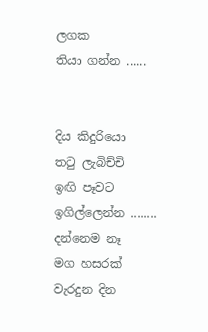ලගක
තියා ගන්න ......


දිය කිදුරියො
තටු ලැබිච්චි
ඉඟි පෑවට
ඉගිල්ලෙන්න ........
දන්නෙම නෑ
මග හසරක්
වැරදුන දින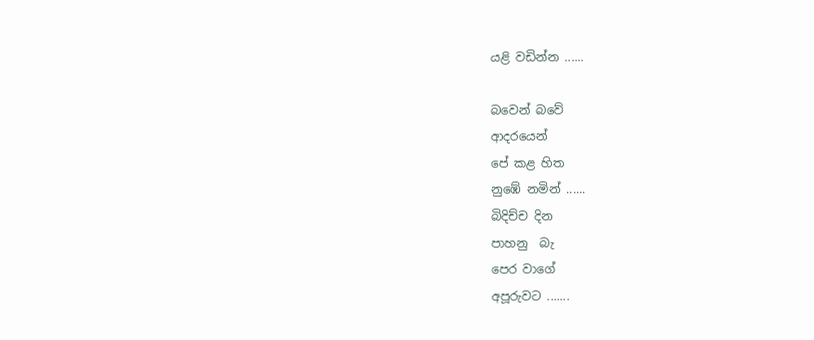යළි වඩින්න ......

බවෙන් බවේ
ආදරයෙන්
පේ කළ හිත
නුඹේ නමින් ......
බිදිච්ච දින
පාහනු  බැ
පෙර වාගේ
අපූරුවට .......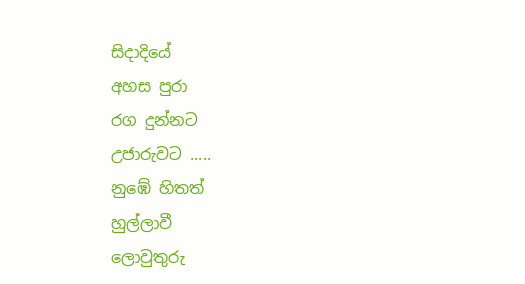සිදාදියේ
අහස පුරා
රග දුන්නට
උජාරුවට .....
නුඹේ හිතත්
හුල්ලාවී
ලොවුතුරු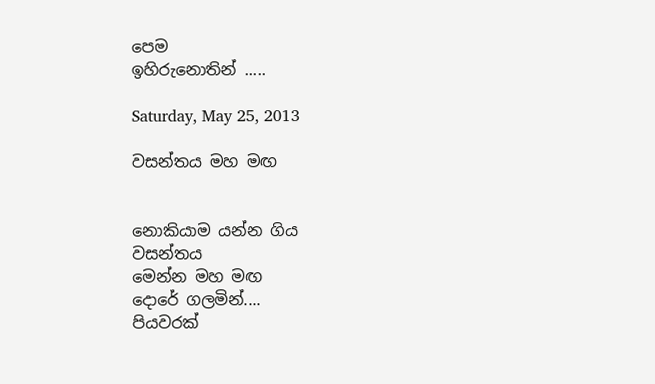පෙම
ඉහිරුනොතින් .....

Saturday, May 25, 2013

වසන්තය මහ මඟ


නොකියාම යන්න ගිය
වසන්තය
මෙන්න මහ මඟ
දොරේ ගලමින්....
පියවරක්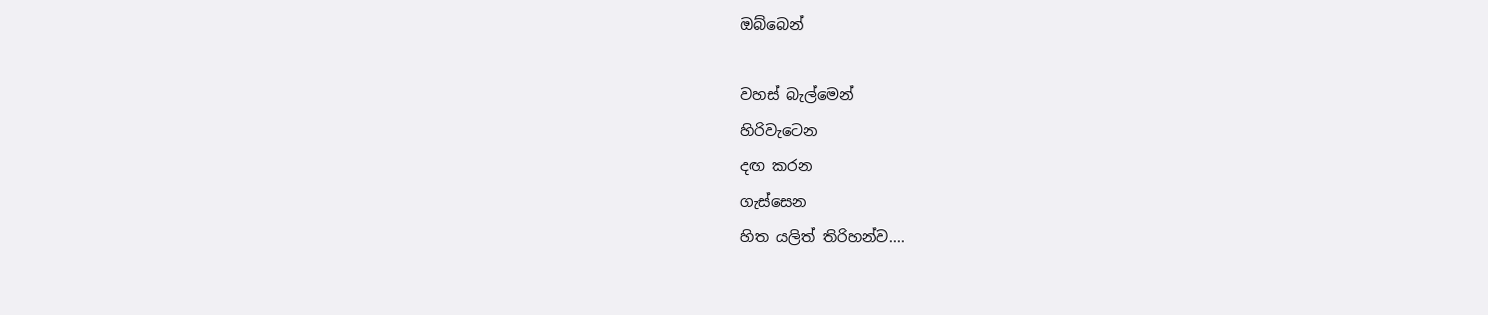ඔබ්බෙන්

වහස් බැල්මෙන්
හිරිවැටෙන
දඟ කරන
ගැස්සෙන
හිත යලිත් තිරිහන්ව....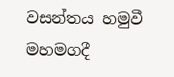වසන්තය හමුවී
මහමගදී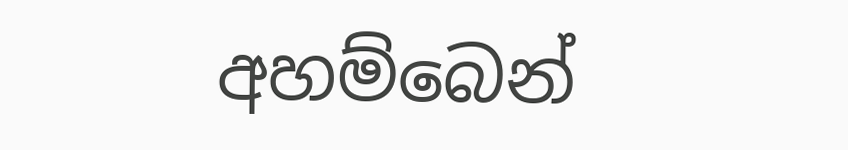අහම්බෙන්